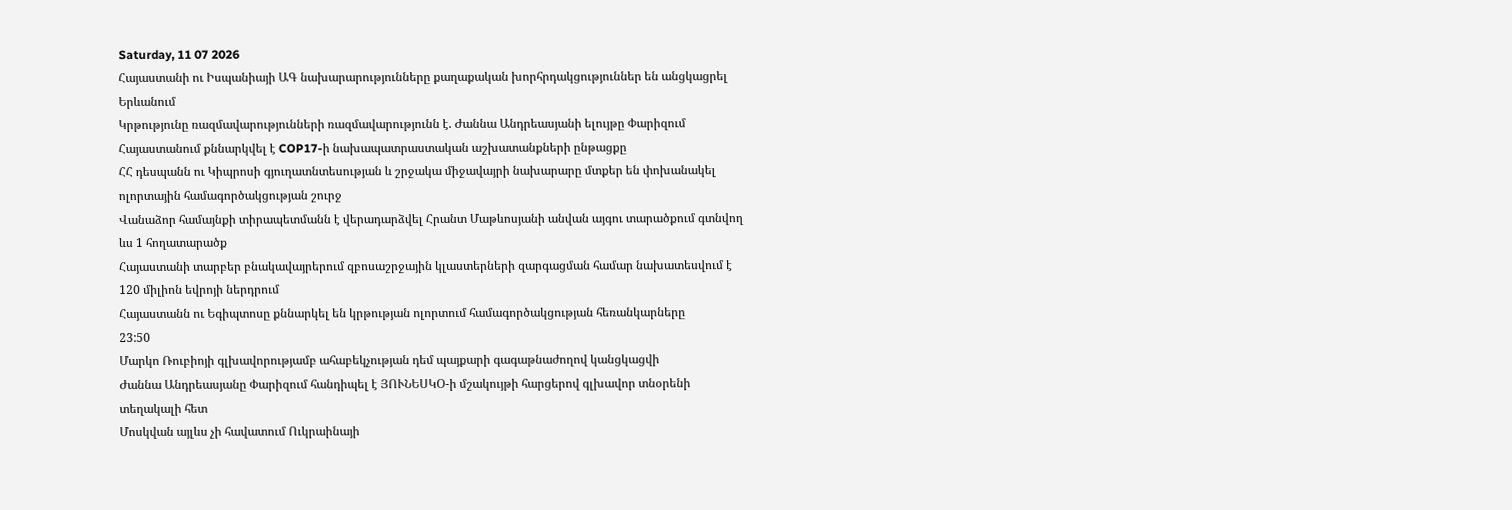Saturday, 11 07 2026
Հայաստանի ու Իսպանիայի ԱԳ նախարարությունները քաղաքական խորհրդակցություններ են անցկացրել Երևանում
Կրթությունը ռազմավարությունների ռազմավարությունն է. Ժաննա Անդրեասյանի ելույթը Փարիզում
Հայաստանում քննարկվել է COP17-ի նախապատրաստական աշխատանքների ընթացքը
ՀՀ դեսպանն ու Կիպրոսի գյուղատնտեսության և շրջակա միջավայրի նախարարը մտքեր են փոխանակել ոլորտային համագործակցության շուրջ
Վանաձոր համայնքի տիրապետմանն է վերադարձվել Հրանտ Մաթևոսյանի անվան այգու տարածքում գտնվող ևս 1 հողատարածք
Հայաստանի տարբեր բնակավայրերում զբոսաշրջային կլաստերների զարգացման համար նախատեսվում է 120 միլիոն եվրոյի ներդրում
Հայաստանն ու Եգիպտոսը քննարկել են կրթության ոլորտում համագործակցության հեռանկարները
23:50
Մարկո Ռուբիոյի գլխավորությամբ ահաբեկչության դեմ պայքարի գագաթնաժողով կանցկացվի
Ժաննա Անդրեասյանը Փարիզում հանդիպել է ՅՈՒՆԵՍԿՕ-ի մշակույթի հարցերով գլխավոր տնօրենի տեղակալի հետ
Մոսկվան այլևս չի հավատում Ուկրաինայի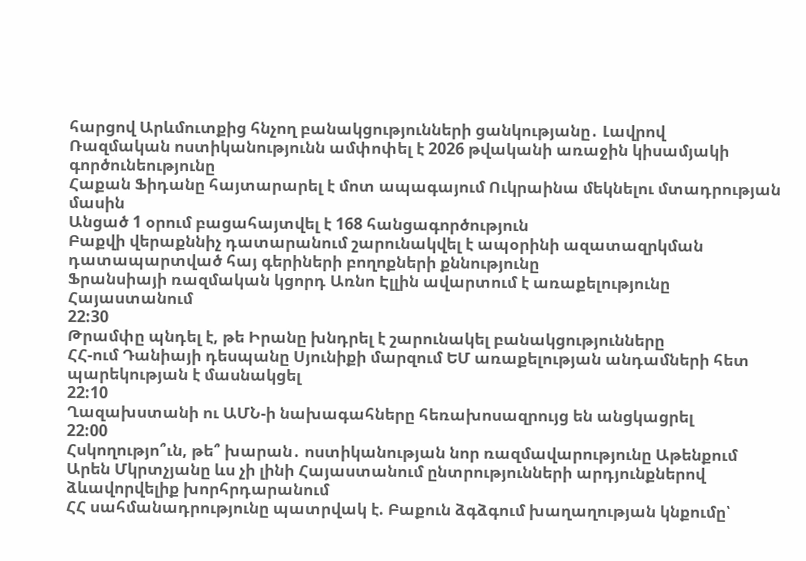հարցով Արևմուտքից հնչող բանակցությունների ցանկությանը․ Լավրով
Ռազմական ոստիկանությունն ամփոփել է 2026 թվականի առաջին կիսամյակի գործունեությունը
Հաքան Ֆիդանը հայտարարել է մոտ ապագայում Ուկրաինա մեկնելու մտադրության մասին
Անցած 1 օրում բացահայտվել է 168 հանցագործություն
Բաքվի վերաքննիչ դատարանում շարունակվել է ապօրինի ազատազրկման դատապարտված հայ գերիների բողոքների քննությունը
Ֆրանսիայի ռազմական կցորդ Առնո Էլլին ավարտում է առաքելությունը Հայաստանում
22:30
Թրամփը պնդել է, թե Իրանը խնդրել է շարունակել բանակցությունները
ՀՀ-ում Դանիայի դեսպանը Սյունիքի մարզում ԵՄ առաքելության անդամների հետ պարեկության է մասնակցել
22:10
Ղազախստանի ու ԱՄՆ-ի նախագահները հեռախոսազրույց են անցկացրել
22:00
Հսկողությո՞ւն, թե՞ խարան․ ոստիկանության նոր ռազմավարությունը Աթենքում
Արեն Մկրտչյանը ևս չի լինի Հայաստանում ընտրությունների արդյունքներով ձևավորվելիք խորհրդարանում
ՀՀ սահմանադրությունը պատրվակ է. Բաքուն ձգձգում խաղաղության կնքումը՝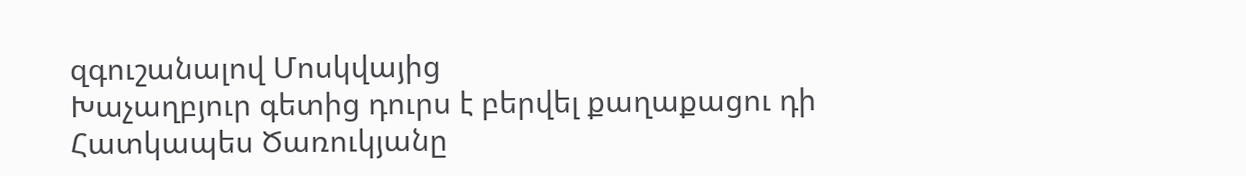զգուշանալով Մոսկվայից
Խաչաղբյուր գետից դուրս է բերվել քաղաքացու դի
Հատկապես Ծառուկյանը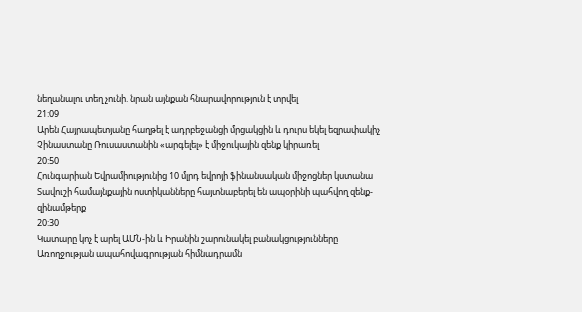նեղանալու տեղ չունի. նրան այնքան հնարավորություն է տրվել
21:09
Արեն Հայրապետյանը հաղթել է ադրբեջանցի մրցակցին և դուրս եկել եզրափակիչ
Չինաստանը Ռուսաստանին «արգելել» է միջուկային զենք կիրառել
20:50
Հունգարիան Եվրամիությունից 10 մլրդ եվրոյի ֆինանսական միջոցներ կստանա
Տավուշի համայնքային ոստիկանները հայտնաբերել են ապօրինի պահվող զենք-զինամթերք
20:30
Կատարը կոչ է արել ԱՄՆ-ին և Իրանին շարունակել բանակցությունները
Առողջության ապահովագրության հիմնադրամն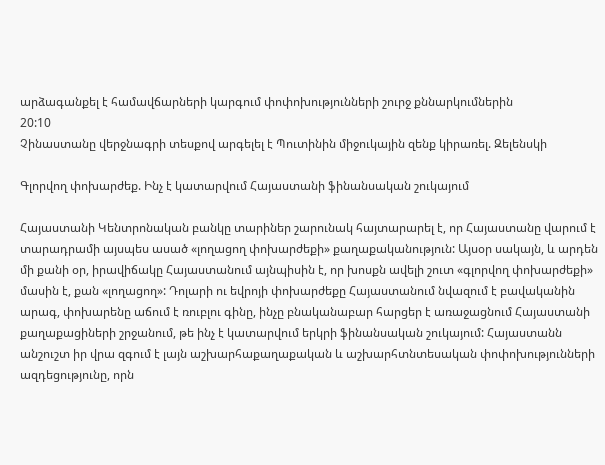արձագանքել է համավճարների կարգում փոփոխությունների շուրջ քննարկումներին
20:10
Չինաստանը վերջնագրի տեսքով արգելել է Պուտինին միջուկային զենք կիրառել. Զելենսկի

Գլորվող փոխարժեք. Ինչ է կատարվում Հայաստանի ֆինանսական շուկայում

Հայաստանի Կենտրոնական բանկը տարիներ շարունակ հայտարարել է, որ Հայաստանը վարում է տարադրամի այսպես ասած «լողացող փոխարժեքի» քաղաքականություն: Այսօր սակայն, և արդեն մի քանի օր, իրավիճակը Հայաստանում այնպիսին է, որ խոսքն ավելի շուտ «գլորվող փոխարժեքի» մասին է, քան «լողացող»: Դոլարի ու եվրոյի փոխարժեքը Հայաստանում նվազում է բավականին արագ, փոխարենը աճում է ռուբլու գինը, ինչը բնականաբար հարցեր է առաջացնում Հայաստանի քաղաքացիների շրջանում, թե ինչ է կատարվում երկրի ֆինանսական շուկայում: Հայաստանն անշուշտ իր վրա զգում է լայն աշխարհաքաղաքական և աշխարհտնտեսական փոփոխությունների ազդեցությունը, որն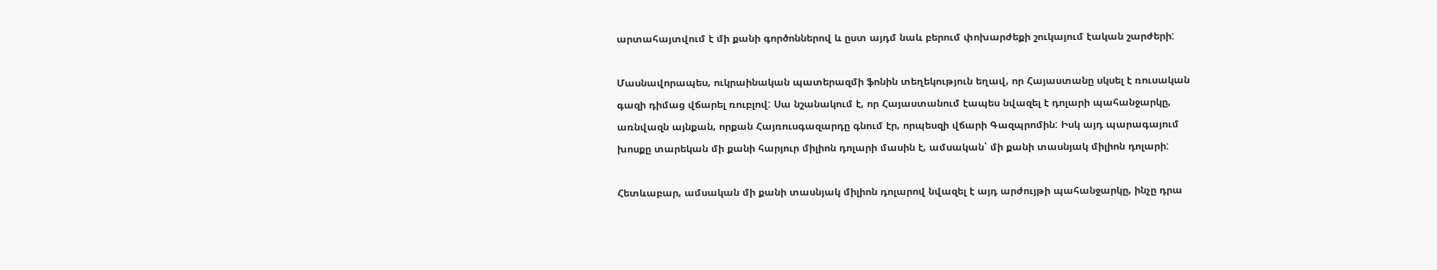արտահայտվում է մի քանի գործոններով և ըստ այդմ նաև բերում փոխարժեքի շուկայում էական շարժերի:

Մասնավորապես, ուկրաինական պատերազմի ֆոնին տեղեկություն եղավ, որ Հայաստանը սկսել է ռուսական գազի դիմաց վճարել ռուբլով: Սա նշանակում է, որ Հայաստանում էապես նվազել է դոլարի պահանջարկը, առնվազն այնքան, որքան Հայռուսգազարդը գնում էր, որպեսզի վճարի Գազպրոմին: Իսկ այդ պարագայում խոսքը տարեկան մի քանի հարյուր միլիոն դոլարի մասին է, ամսական՝ մի քանի տասնյակ միլիոն դոլարի:

Հետևաբար, ամսական մի քանի տասնյակ միլիոն դոլարով նվազել է այդ արժույթի պահանջարկը, ինչը դրա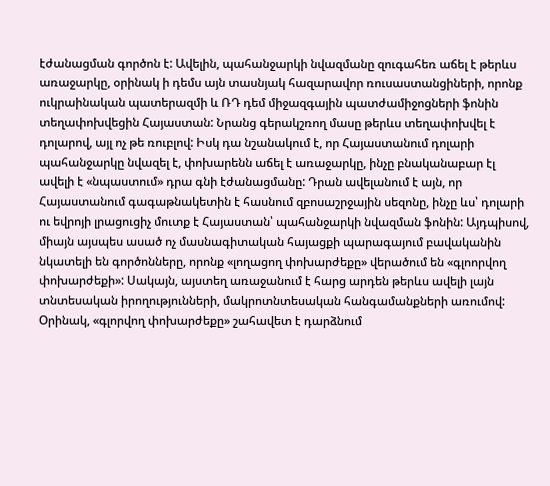էժանացման գործոն է: Ավելին, պահանջարկի նվազմանը զուգահեռ աճել է թերևս առաջարկը, օրինակ ի դեմս այն տասնյակ հազարավոր ռուսաստանցիների, որոնք ուկրաինական պատերազմի և ՌԴ դեմ միջազգային պատժամիջոցների ֆոնին տեղափոխվեցին Հայաստան: Նրանց գերակշռող մասը թերևս տեղափոխվել է դոլարով, այլ ոչ թե ռուբլով: Իսկ դա նշանակում է, որ Հայաստանում դոլարի պահանջարկը նվազել է, փոխարենն աճել է առաջարկը, ինչը բնականաբար էլ ավելի է «նպաստում» դրա գնի էժանացմանը: Դրան ավելանում է այն, որ Հայաստանում գագաթնակետին է հասնում զբոսաշրջային սեզոնը, ինչը ևս՝ դոլարի ու եվրոյի լրացուցիչ մուտք է Հայաստան՝ պահանջարկի նվազման ֆոնին: Այդպիսով, միայն այսպես ասած ոչ մասնագիտական հայացքի պարագայում բավականին նկատելի են գործոնները, որոնք «լողացող փոխարժեքը» վերածում են «գլոորվող փոխարժեքի»: Սակայն, այստեղ առաջանում է հարց արդեն թերևս ավելի լայն տնտեսական իրողությունների, մակրոտնտեսական հանգամանքների առումով: Օրինակ, «գլորվող փոխարժեքը» շահավետ է դարձնում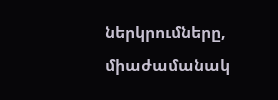ներկրումները, միաժամանակ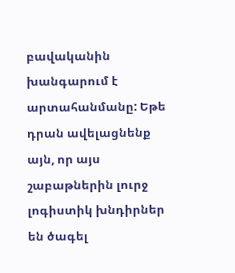բավականին խանգարում է արտահանմանը: Եթե դրան ավելացնենք այն, որ այս շաբաթներին լուրջ լոգիստիկ խնդիրներ են ծագել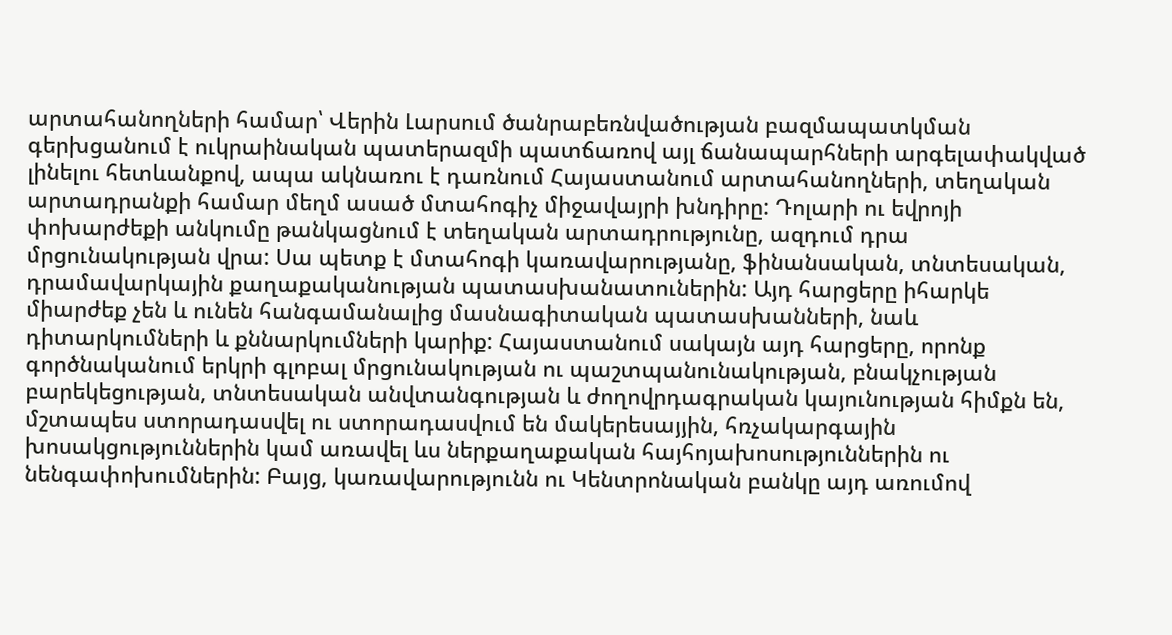արտահանողների համար՝ Վերին Լարսում ծանրաբեռնվածության բազմապատկման գերխցանում է ուկրաինական պատերազմի պատճառով այլ ճանապարհների արգելափակված լինելու հետևանքով, ապա ակնառու է դառնում Հայաստանում արտահանողների, տեղական արտադրանքի համար մեղմ ասած մտահոգիչ միջավայրի խնդիրը: Դոլարի ու եվրոյի փոխարժեքի անկումը թանկացնում է տեղական արտադրությունը, ազդում դրա մրցունակության վրա: Սա պետք է մտահոգի կառավարությանը, ֆինանսական, տնտեսական, դրամավարկային քաղաքականության պատասխանատուներին: Այդ հարցերը իհարկե միարժեք չեն և ունեն հանգամանալից մասնագիտական պատասխանների, նաև դիտարկումների և քննարկումների կարիք: Հայաստանում սակայն այդ հարցերը, որոնք գործնականում երկրի գլոբալ մրցունակության ու պաշտպանունակության, բնակչության բարեկեցության, տնտեսական անվտանգության և ժողովրդագրական կայունության հիմքն են, մշտապես ստորադասվել ու ստորադասվում են մակերեսայյին, հռչակարգային խոսակցություններին կամ առավել ևս ներքաղաքական հայհոյախոսություններին ու նենգափոխումներին: Բայց, կառավարությունն ու Կենտրոնական բանկը այդ առումով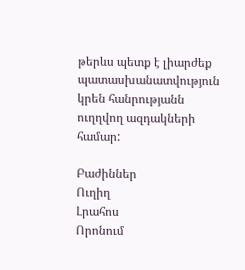թերևս պետք է լիարժեք պատասխանատվություն կրեն հանրությանն ուղղվող ազդակների համար:

Բաժիններ
Ուղիղ
Լրահոս
Որոնում